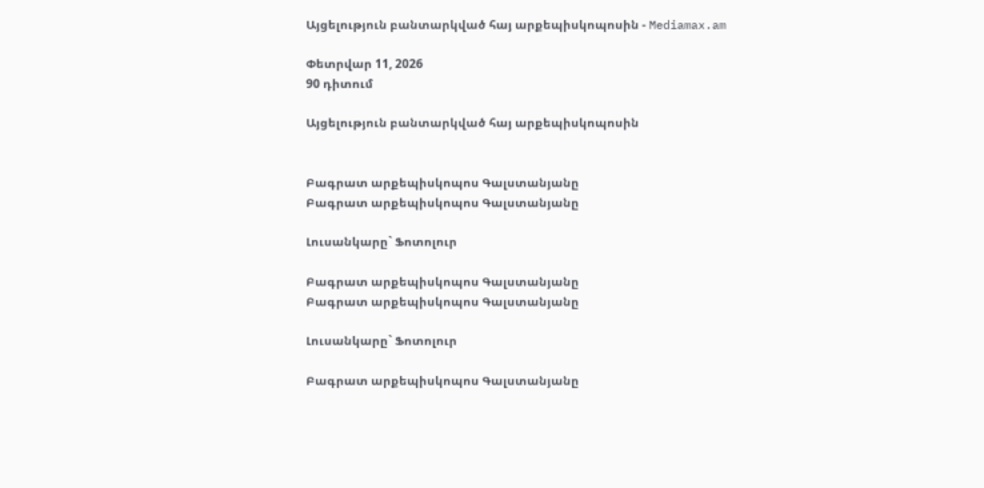Այցելություն բանտարկված հայ արքեպիսկոպոսին - Mediamax.am

Փետրվար 11, 2026
90 դիտում

Այցելություն բանտարկված հայ արքեպիսկոպոսին


Բագրատ արքեպիսկոպոս Գալստանյանը
Բագրատ արքեպիսկոպոս Գալստանյանը

Լուսանկարը` Ֆոտոլուր

Բագրատ արքեպիսկոպոս Գալստանյանը
Բագրատ արքեպիսկոպոս Գալստանյանը

Լուսանկարը` Ֆոտոլուր

Բագրատ արքեպիսկոպոս Գալստանյանը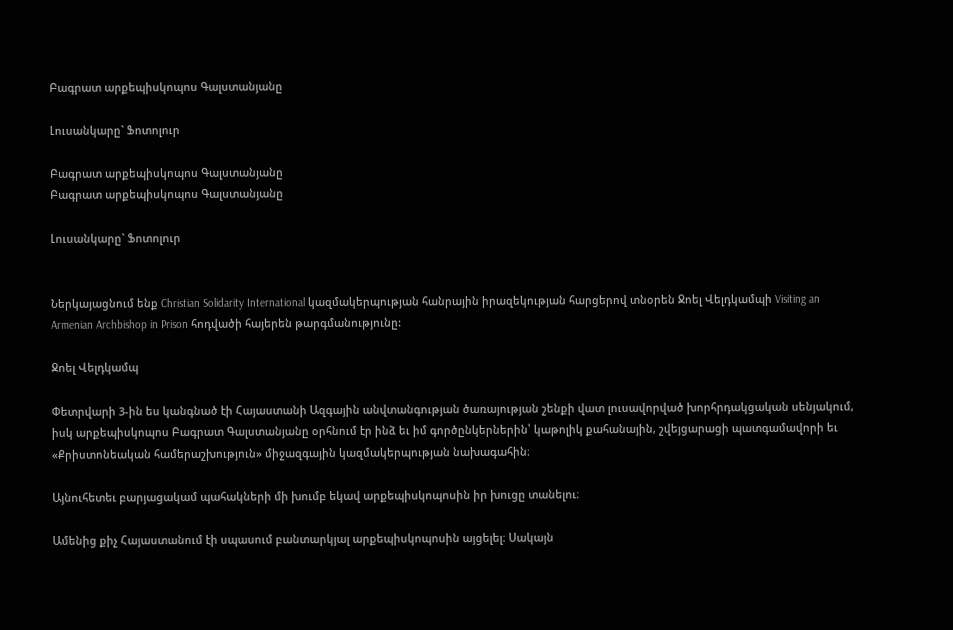Բագրատ արքեպիսկոպոս Գալստանյանը

Լուսանկարը` Ֆոտոլուր

Բագրատ արքեպիսկոպոս Գալստանյանը
Բագրատ արքեպիսկոպոս Գալստանյանը

Լուսանկարը` Ֆոտոլուր


Ներկայացնում ենք Christian Solidarity International կազմակերպության հանրային իրազեկության հարցերով տնօրեն Ջոել Վելդկամպի Visiting an Armenian Archbishop in Prison հոդվածի հայերեն թարգմանությունը:

Ջոել Վելդկամպ

Փետրվարի 3-ին ես կանգնած էի Հայաստանի Ազգային անվտանգության ծառայության շենքի վատ լուսավորված խորհրդակցական սենյակում, իսկ արքեպիսկոպոս Բագրատ Գալստանյանը օրհնում էր ինձ եւ իմ գործընկերներին՝ կաթոլիկ քահանային, շվեյցարացի պատգամավորի եւ «Քրիստոնեական համերաշխություն» միջազգային կազմակերպության նախագահին։

Այնուհետեւ բարյացակամ պահակների մի խումբ եկավ արքեպիսկոպոսին իր խուցը տանելու։

Ամենից քիչ Հայաստանում էի սպասում բանտարկյալ արքեպիսկոպոսին այցելել։ Սակայն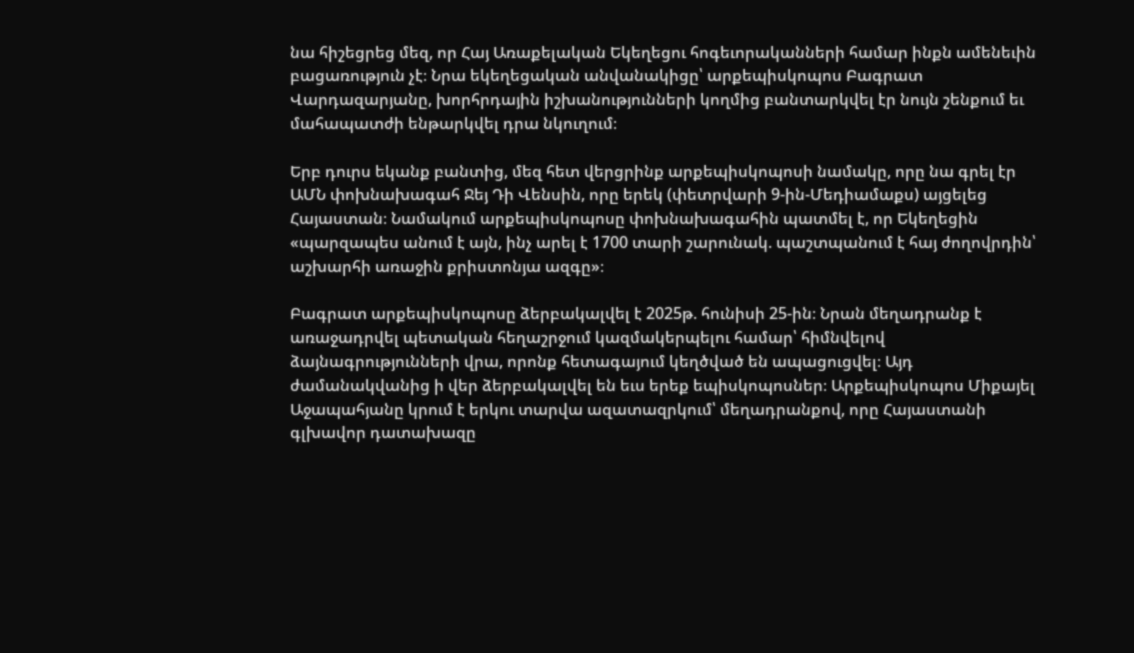նա հիշեցրեց մեզ, որ Հայ Առաքելական Եկեղեցու հոգեւորականների համար ինքն ամենեւին բացառություն չէ։ Նրա եկեղեցական անվանակիցը՝ արքեպիսկոպոս Բագրատ Վարդազարյանը, խորհրդային իշխանությունների կողմից բանտարկվել էր նույն շենքում եւ մահապատժի ենթարկվել դրա նկուղում։

Երբ դուրս եկանք բանտից, մեզ հետ վերցրինք արքեպիսկոպոսի նամակը, որը նա գրել էր ԱՄՆ փոխնախագահ Ջեյ Դի Վենսին, որը երեկ (փետրվարի 9-ին-Մեդիամաքս) այցելեց Հայաստան։ Նամակում արքեպիսկոպոսը փոխնախագահին պատմել է, որ Եկեղեցին «պարզապես անում է այն, ինչ արել է 1700 տարի շարունակ. պաշտպանում է հայ ժողովրդին՝ աշխարհի առաջին քրիստոնյա ազգը»։

Բագրատ արքեպիսկոպոսը ձերբակալվել է 2025թ. հունիսի 25-ին։ Նրան մեղադրանք է առաջադրվել պետական հեղաշրջում կազմակերպելու համար՝ հիմնվելով ձայնագրությունների վրա, որոնք հետագայում կեղծված են ապացուցվել։ Այդ ժամանակվանից ի վեր ձերբակալվել են եւս երեք եպիսկոպոսներ։ Արքեպիսկոպոս Միքայել Աջապահյանը կրում է երկու տարվա ազատազրկում՝ մեղադրանքով, որը Հայաստանի գլխավոր դատախազը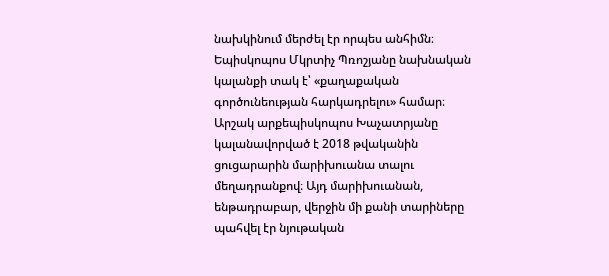նախկինում մերժել էր որպես անհիմն։ Եպիսկոպոս Մկրտիչ Պռոշյանը նախնական կալանքի տակ է՝ «քաղաքական գործունեության հարկադրելու» համար։ Արշակ արքեպիսկոպոս Խաչատրյանը կալանավորված է 2018 թվականին ցուցարարին մարիխուանա տալու մեղադրանքով։ Այդ մարիխուանան, ենթադրաբար, վերջին մի քանի տարիները պահվել էր նյութական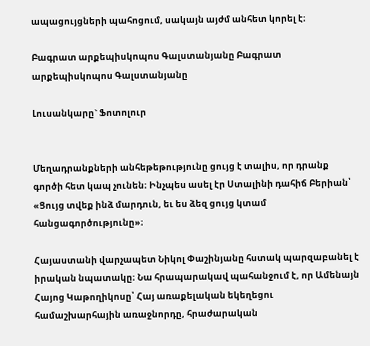ապացույցների պահոցում, սակայն այժմ անհետ կորել է։

Բագրատ արքեպիսկոպոս Գալստանյանը Բագրատ արքեպիսկոպոս Գալստանյանը

Լուսանկարը` Ֆոտոլուր


Մեղադրանքների անհեթեթությունը ցույց է տալիս, որ դրանք գործի հետ կապ չունեն։ Ինչպես ասել էր Ստալինի դահիճ Բերիան՝ «Ցույց տվեք ինձ մարդուն, եւ ես ձեզ ցույց կտամ հանցագործությունը»։

Հայաստանի վարչապետ Նիկոլ Փաշինյանը հստակ պարզաբանել է իրական նպատակը։ Նա հրապարակավ պահանջում է, որ Ամենայն Հայոց Կաթողիկոսը՝ Հայ առաքելական եկեղեցու համաշխարհային առաջնորդը, հրաժարական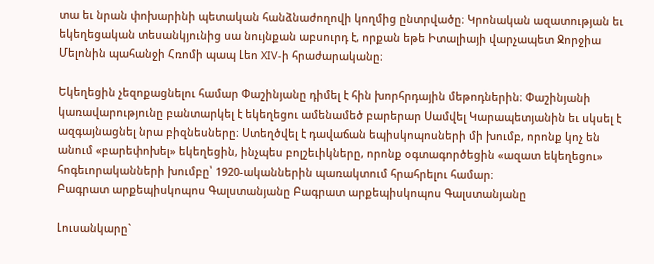տա եւ նրան փոխարինի պետական հանձնաժողովի կողմից ընտրվածը։ Կրոնական ազատության եւ եկեղեցական տեսանկյունից սա նույնքան աբսուրդ է, որքան եթե Իտալիայի վարչապետ Ջորջիա Մելոնին պահանջի Հռոմի պապ Լեո XIV-ի հրաժարականը։

Եկեղեցին չեզոքացնելու համար Փաշինյանը դիմել է հին խորհրդային մեթոդներին։ Փաշինյանի կառավարությունը բանտարկել է եկեղեցու ամենամեծ բարերար Սամվել Կարապետյանին եւ սկսել է ազգայնացնել նրա բիզնեսները։ Ստեղծվել է դավաճան եպիսկոպոսների մի խումբ, որոնք կոչ են անում «բարեփոխել» եկեղեցին, ինչպես բոլշեւիկները, որոնք օգտագործեցին «ազատ եկեղեցու» հոգեւորականների խումբը՝ 1920-ականներին պառակտում հրահրելու համար։
Բագրատ արքեպիսկոպոս Գալստանյանը Բագրատ արքեպիսկոպոս Գալստանյանը

Լուսանկարը`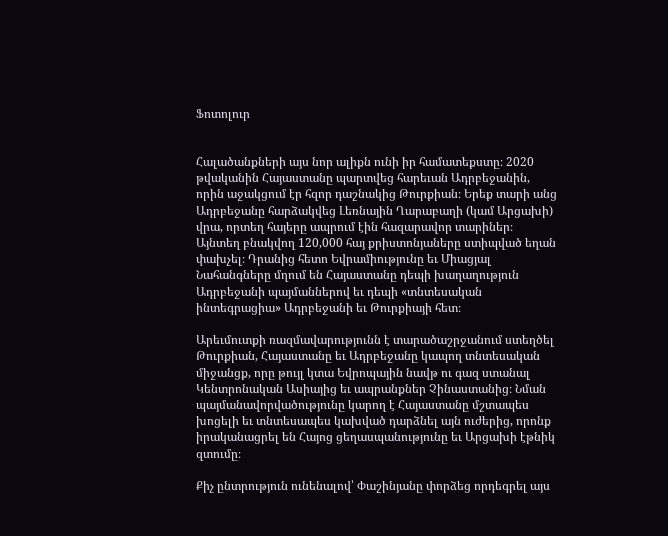Ֆոտոլուր


Հալածանքների այս նոր ալիքն ունի իր համատեքստը։ 2020 թվականին Հայաստանը պարտվեց հարեւան Ադրբեջանին, որին աջակցում էր հզոր դաշնակից Թուրքիան։ Երեք տարի անց Ադրբեջանը հարձակվեց Լեռնային Ղարաբաղի (կամ Արցախի) վրա, որտեղ հայերը ապրում էին հազարավոր տարիներ։ Այնտեղ բնակվող 120,000 հայ քրիստոնյաները ստիպված եղան փախչել։ Դրանից հետո Եվրամիությունը եւ Միացյալ Նահանգները մղում են Հայաստանը դեպի խաղաղություն Ադրբեջանի պայմաններով եւ դեպի «տնտեսական ինտեգրացիա» Ադրբեջանի եւ Թուրքիայի հետ։

Արեւմուտքի ռազմավարությունն է տարածաշրջանում ստեղծել Թուրքիան, Հայաստանը եւ Ադրբեջանը կապող տնտեսական միջանցք, որը թույլ կտա Եվրոպային նավթ ու գազ ստանալ Կենտրոնական Ասիայից եւ ապրանքներ Չինաստանից։ Նման պայմանավորվածությունը կարող է Հայաստանը մշտապես խոցելի եւ տնտեսապես կախված դարձնել այն ուժերից, որոնք իրականացրել են Հայոց ցեղասպանությունը եւ Արցախի էթնիկ զտումը։

Քիչ ընտրություն ունենալով՝ Փաշինյանը փորձեց որդեգրել այս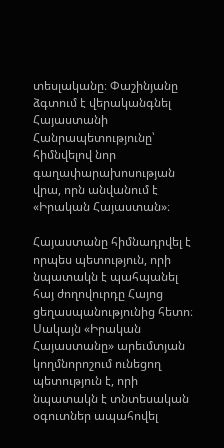տեսլականը։ Փաշինյանը ձգտում է վերականգնել Հայաստանի Հանրապետությունը՝ հիմնվելով նոր գաղափարախոսության վրա, որն անվանում է «Իրական Հայաստան»։

Հայաստանը հիմնադրվել է որպես պետություն, որի նպատակն է պահպանել հայ ժողովուրդը Հայոց ցեղասպանությունից հետո։ Սակայն «Իրական Հայաստանը» արեւմտյան կողմնորոշում ունեցող պետություն է, որի նպատակն է տնտեսական օգուտներ ապահովել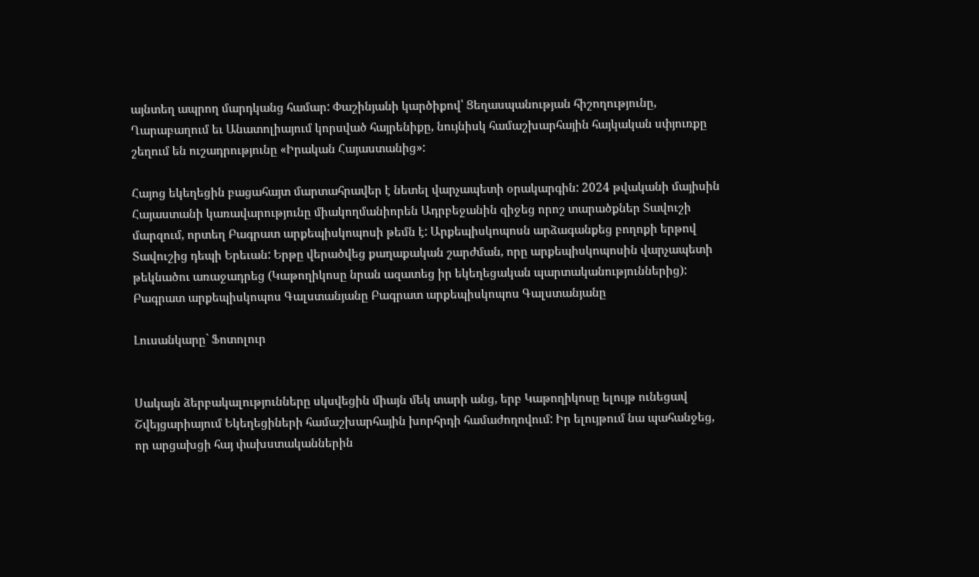այնտեղ ապրող մարդկանց համար: Փաշինյանի կարծիքով՝ Ցեղասպանության հիշողությունը, Ղարաբաղում եւ Անատոլիայում կորսված հայրենիքը, նույնիսկ համաշխարհային հայկական սփյուռքը շեղում են ուշադրությունը «Իրական Հայաստանից»:

Հայոց եկեղեցին բացահայտ մարտահրավեր է նետել վարչապետի օրակարգին: 2024 թվականի մայիսին Հայաստանի կառավարությունը միակողմանիորեն Ադրբեջանին զիջեց որոշ տարածքներ Տավուշի մարզում, որտեղ Բագրատ արքեպիսկոպոսի թեմն է: Արքեպիսկոպոսն արձագանքեց բողոքի երթով Տավուշից դեպի Երեւան: Երթը վերածվեց քաղաքական շարժման, որը արքեպիսկոպոսին վարչապետի թեկնածու առաջադրեց (Կաթողիկոսը նրան ազատեց իր եկեղեցական պարտականություններից):
Բագրատ արքեպիսկոպոս Գալստանյանը Բագրատ արքեպիսկոպոս Գալստանյանը

Լուսանկարը` Ֆոտոլուր


Սակայն ձերբակալությունները սկսվեցին միայն մեկ տարի անց, երբ Կաթողիկոսը ելույթ ունեցավ Շվեյցարիայում Եկեղեցիների համաշխարհային խորհրդի համաժողովում: Իր ելույթում նա պահանջեց, որ արցախցի հայ փախստականներին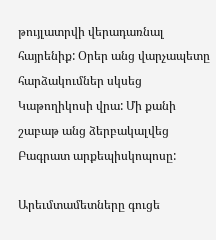թույլատրվի վերադառնալ հայրենիք: Օրեր անց վարչապետը հարձակումներ սկսեց Կաթողիկոսի վրա: Մի քանի շաբաթ անց ձերբակալվեց Բագրատ արքեպիսկոպոսը:

Արեւմտամետները գուցե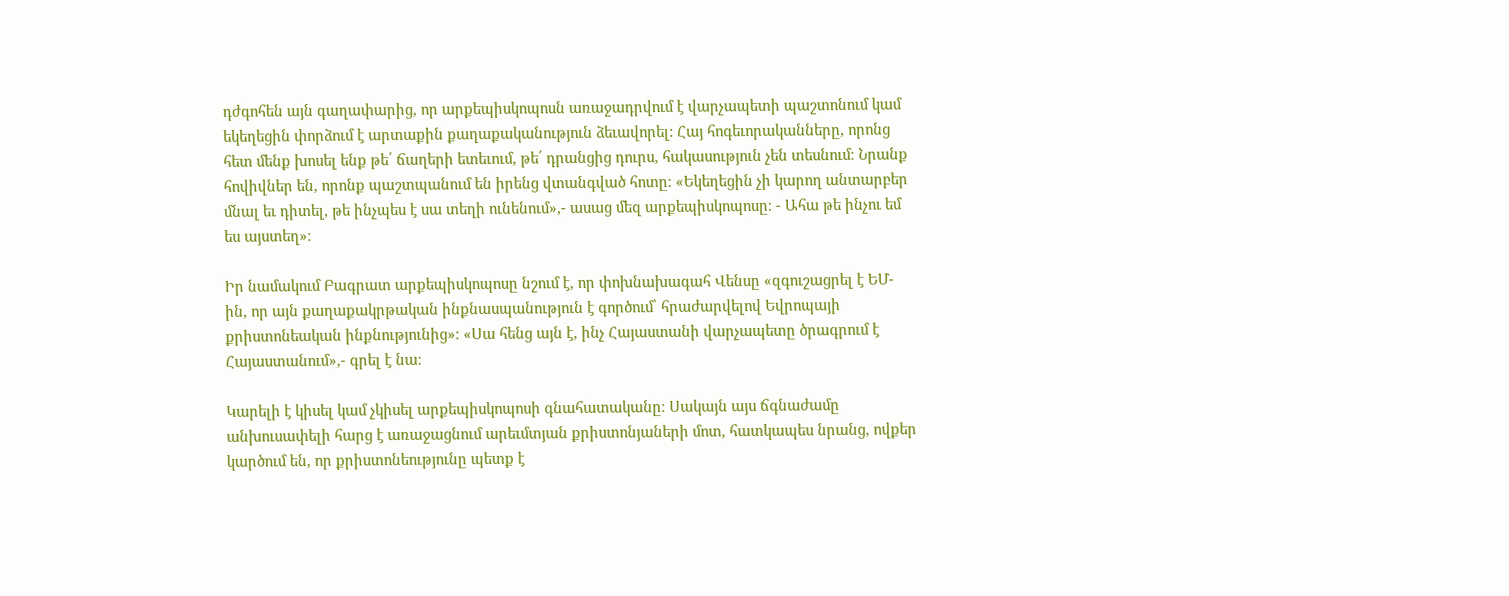դժգոհեն այն գաղափարից, որ արքեպիսկոպոսն առաջադրվում է վարչապետի պաշտոնում կամ եկեղեցին փորձում է արտաքին քաղաքականություն ձեւավորել: Հայ հոգեւորականները, որոնց հետ մենք խոսել ենք թե՛ ճաղերի ետեւում, թե՛ դրանցից դուրս, հակասություն չեն տեսնում։ Նրանք հովիվներ են, որոնք պաշտպանում են իրենց վտանգված հոտը։ «Եկեղեցին չի կարող անտարբեր մնալ եւ դիտել, թե ինչպես է սա տեղի ունենում»,- ասաց մեզ արքեպիսկոպոսը։ - Ահա թե ինչու եմ ես այստեղ»։

Իր նամակում Բագրատ արքեպիսկոպոսը նշում է, որ փոխնախագահ Վենսը «զգուշացրել է ԵՄ-ին, որ այն քաղաքակրթական ինքնասպանություն է գործում՝ հրաժարվելով Եվրոպայի քրիստոնեական ինքնությունից»։ «Սա հենց այն է, ինչ Հայաստանի վարչապետը ծրագրում է Հայաստանում»,- գրել է նա։

Կարելի է կիսել կամ չկիսել արքեպիսկոպոսի գնահատականը։ Սակայն այս ճգնաժամը անխուսափելի հարց է առաջացնում արեւմտյան քրիստոնյաների մոտ, հատկապես նրանց, ովքեր կարծում են, որ քրիստոնեությունը պետք է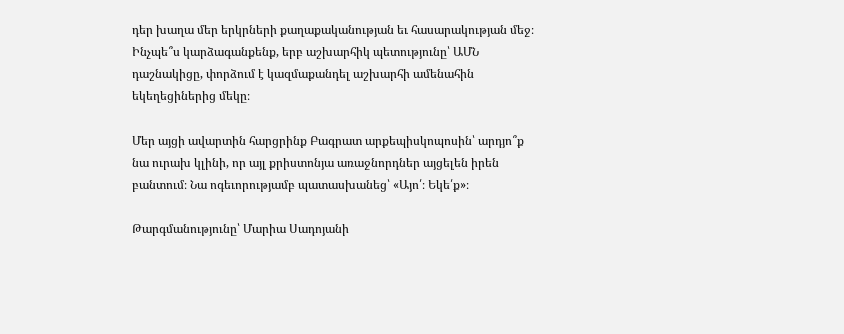դեր խաղա մեր երկրների քաղաքականության եւ հասարակության մեջ։ Ինչպե՞ս կարձագանքենք, երբ աշխարհիկ պետությունը՝ ԱՄՆ դաշնակիցը, փորձում է կազմաքանդել աշխարհի ամենահին եկեղեցիներից մեկը։

Մեր այցի ավարտին հարցրինք Բագրատ արքեպիսկոպոսին՝ արդյո՞ք նա ուրախ կլինի, որ այլ քրիստոնյա առաջնորդներ այցելեն իրեն բանտում։ Նա ոգեւորությամբ պատասխանեց՝ «Այո՛։ Եկե՛ք»։

Թարգմանությունը՝ Մարիա Սադոյանի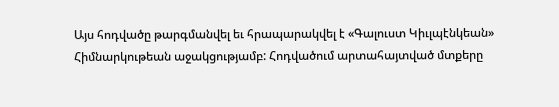Այս հոդվածը թարգմանվել եւ հրապարակվել է «Գալուստ Կիւլպէնկեան» Հիմնարկութեան աջակցությամբ: Հոդվածում արտահայտված մտքերը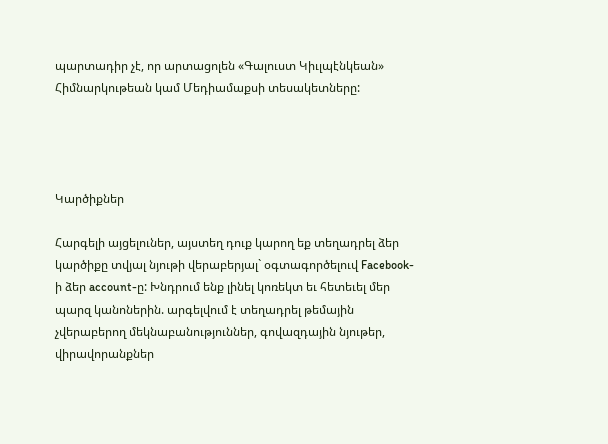պարտադիր չէ, որ արտացոլեն «Գալուստ Կիւլպէնկեան» Հիմնարկութեան կամ Մեդիամաքսի տեսակետները:




Կարծիքներ

Հարգելի այցելուներ, այստեղ դուք կարող եք տեղադրել ձեր կարծիքը տվյալ նյութի վերաբերյալ` օգտագործելուվ Facebook-ի ձեր account-ը: Խնդրում ենք լինել կոռեկտ եւ հետեւել մեր պարզ կանոներին. արգելվում է տեղադրել թեմային չվերաբերող մեկնաբանություններ, գովազդային նյութեր, վիրավորանքներ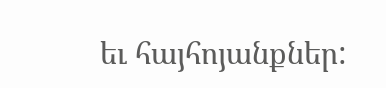եւ հայհոյանքներ: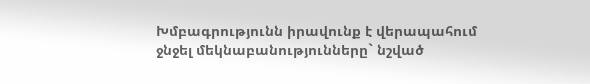Խմբագրությունն իրավունք է վերապահում ջնջել մեկնաբանությունները` նշված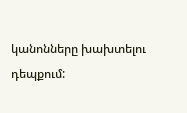կանոնները խախտելու դեպքում: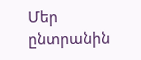Մեր ընտրանին